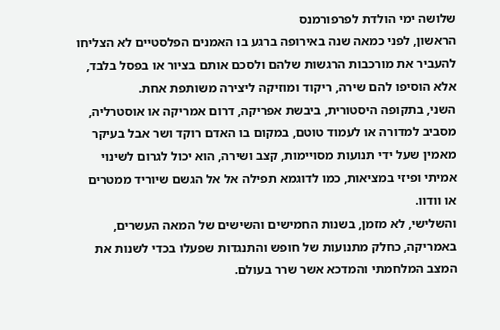שלושה ימי הולדת לפרפורמנס
הראשון, לפני כמאה שנה באירופה ברגע בו האמנים הפלסטיים לא הצליחו להעביר את מורכבות הרגשות שלהם ולסכם אותם בציור או בפסל בלבד, אלא הוסיפו להם שירה, ריקוד ומוזיקה ליצירה משותפת אחת.
השני, בתקופה היסטורית, ביבשת אפריקה, דרום אמריקה או אוסטרליה, מסביב למדורה או לעמוד טוטם, במקום בו האדם רוקד ושר אבל בעיקר מאמין שעל ידי תנועות מסויימות, קצב ושירה, הוא יכול לגרום לשינוי אמיתי ופיזי במציאות, כמו לדוגמא תפילה אל אל הגשם שיוריד ממטרים או וודוו.
והשלישי, לא מזמן, בשנות החמישים והשישים של המאה העשרים, באמריקה, כחלק מתנועות של חופש והתנגדות שפעלו בכדי לשנות את המצב המלחמתי והמדכא אשר שרר בעולם.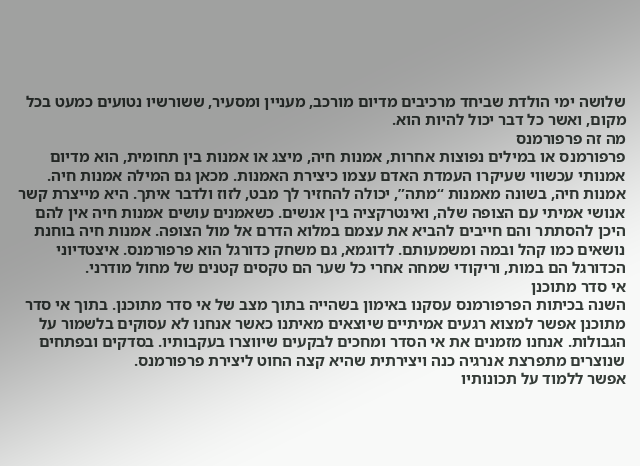שלושה ימי הולדת שביחד מרכיבים מדיום מורכב, מעניין ומסעיר, ששורשיו נטועים כמעט בכל מקום, ואשר כל דבר יכול להיות הוא.
מה זה פרפורמנס
פרפורמנס או במילים נפוצות אחרות, אמנות חיה, מיצג או אמנות בין תחומית, הוא מדיום אמנותי עכשווי שעיקרו העמדת האדם עצמו כיצירת האמנות. מכאן גם המילה אמנות חיה. אמנות חיה, בשונה מאמנות “מתה”, יכולה להחזיר לך מבט, לזוז ולדבר איתך. היא מייצרת קשר אנושי אמיתי עם הצופה שלה, ואינטרקציה בין אנשים. כשאמנים עושים אמנות חיה אין להם היכן להסתתר והם חייבים להביא את עצמם במלוא הדרם אל מול הצופה. אמנות חיה בוחנת נושאים כמו קהל ובמה ומשמעותם. לדוגמא, גם משחק כדורגל הוא פרפורמנס. איצטדיוני הכדורגל הם במות, וריקודי שמחה אחרי כל שער הם טקסים קטנים של מחול מודרני.
אי סדר מתוכנן
השנה בכיתות הפרפורמנס עסקנו באימון בשהייה בתוך מצב של אי סדר מתוכנן. בתוך אי סדר מתוכנן אפשר למצוא רגעים אמיתיים שיוצאים מאיתנו כאשר אנחנו לא עסוקים בלשמור על הגבולות. אנחנו מזמנים את אי הסדר ומחכים לבקעים שיווצרו בעקבותיו. בסדקים ובפתחים שנוצרים מתפרצת אנרגיה כנה ויצירתית שהיא קצה החוט ליצירת פרפורמנס.
אפשר ללמוד על תכונותיו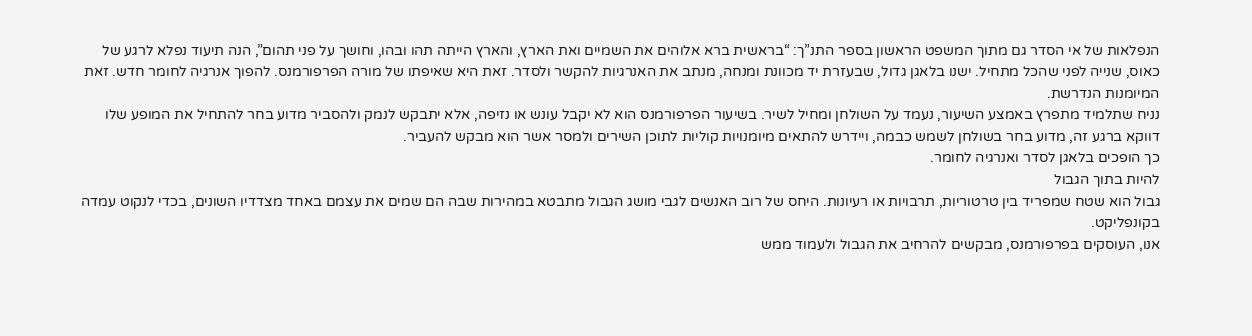הנפלאות של אי הסדר גם מתוך המשפט הראשון בספר התנ”ך: “בראשית ברא אלוהים את השמיים ואת הארץ, והארץ הייתה תהו ובהו, וחושך על פני תהום”, הנה תיעוד נפלא לרגע של כאוס, שנייה לפני שהכל מתחיל. ישנו בלאגן גדול, שבעזרת יד מכוונת ומנחה, מנתב את האנרגיות להקשר ולסדר. זאת היא שאיפתו של מורה הפרפורמנס. להפוך אנרגיה לחומר חדש. זאת המיומנות הנדרשת.
נניח שתלמיד מתפרץ באמצע השיעור, נעמד על השולחן ומחיל לשיר. בשיעור הפרפורמנס הוא לא יקבל עונש או נזיפה, אלא יתבקש לנמק ולהסביר מדוע בחר להתחיל את המופע שלו דווקא ברגע זה, מדוע בחר בשולחן לשמש כבמה, ויידרש להתאים מיומנויות קוליות לתוכן השירים ולמסר אשר הוא מבקש להעביר.
כך הופכים בלאגן לסדר ואנרגיה לחומר.
להיות בתוך הגבול
גבול הוא שטח שמפריד בין טרטוריות, תרבויות או רעיונות. היחס של רוב האנשים לגבי מושג הגבול מתבטא במהירות שבה הם שמים את עצמם באחד מצדדיו השונים, בכדי לנקוט עמדה בקונפליקט.
אנו, העוסקים בפרפורמנס, מבקשים להרחיב את הגבול ולעמוד ממש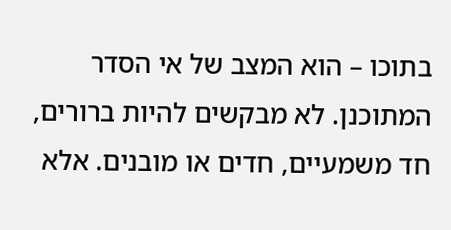בתוכו – הוא המצב של אי הסדר המתוכנן. לא מבקשים להיות ברורים, חד משמעיים, חדים או מובנים. אלא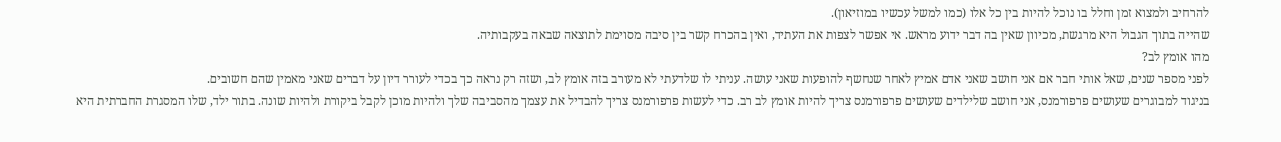להרחיב ולמצוא זמן וחלל בו נוכל להיות בין כל אלו (כמו למשל עכשיו במוזיאון).
שהייה בתוך הגבול היא מרגשת, מכיוון שאין בה דבר ידוע מראש. אי אפשר לצפות את העתיד, ואין בהכרח קשר בין סיבה מסוימת לתוצאה שבאה בעקבותיה.
מהו אומץ לב?
לפני מספר שנים, שאל אותי חבר אם אני חושב שאני אדם אמיץ לאחר שנחשף להופעות שאני עושה. עניתי לו שלדעתי לא מעורב בזה אומץ לב, ושזה רק נראה כך בכדי לעורר דיון על דברים שאני מאמין שהם חשובים.
בניגוד למבוגרים שעושים פרפורמנס, אני חושב שלילדים שעושים פרפורמנס צריך להיות אומץ לב רב. כדי לעשות פרפורמנס צריך להבדיל את עצמך מהסביבה שלך ולהיות מוכן לקבל ביקורת ולהיות שונה. בתור ילד, שלו המסגרת החברתית היא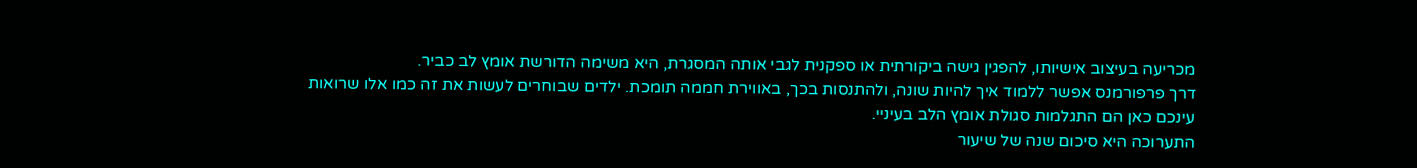מכריעה בעיצוב אישיותו, להפגין גישה ביקורתית או ספקנית לגבי אותה המסגרת, היא משימה הדורשת אומץ לב כביר.
דרך פרפורמנס אפשר ללמוד איך להיות שונה, ולהתנסות בכך, באווירת חממה תומכת. ילדים שבוחרים לעשות את זה כמו אלו שרואות עינכם כאן הם התגלמות סגולת אומץ הלב בעיניי.
התערוכה היא סיכום שנה של שיעור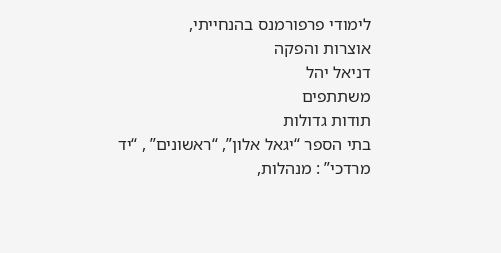לימודי פרפורמנס בהנחייתי,
אוצרות והפקה
דניאל יהל
משתתפים
תודות גדולות
בתי הספר “יגאל אלון”, “ראשונים” , “יד מרדכי” : מנהלות,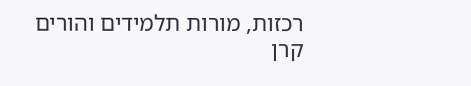רכזות, מורות תלמידים והורים
קרן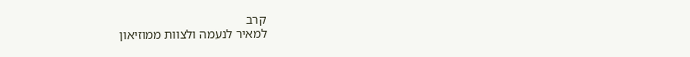קרב
למאיר לנעמה ולצוות ממוזיאון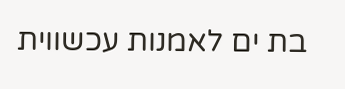בת ים לאמנות עכשווית